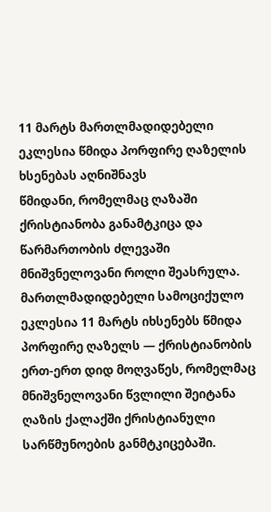11 მარტს მართლმადიდებელი ეკლესია წმიდა პორფირე ღაზელის ხსენებას აღნიშნავს
წმიდანი, რომელმაც ღაზაში ქრისტიანობა განამტკიცა და წარმართობის ძლევაში მნიშვნელოვანი როლი შეასრულა.
მართლმადიდებელი სამოციქულო ეკლესია 11 მარტს იხსენებს წმიდა პორფირე ღაზელს — ქრისტიანობის ერთ-ერთ დიდ მოღვაწეს, რომელმაც მნიშვნელოვანი წვლილი შეიტანა ღაზის ქალაქში ქრისტიანული სარწმუნოების განმტკიცებაში.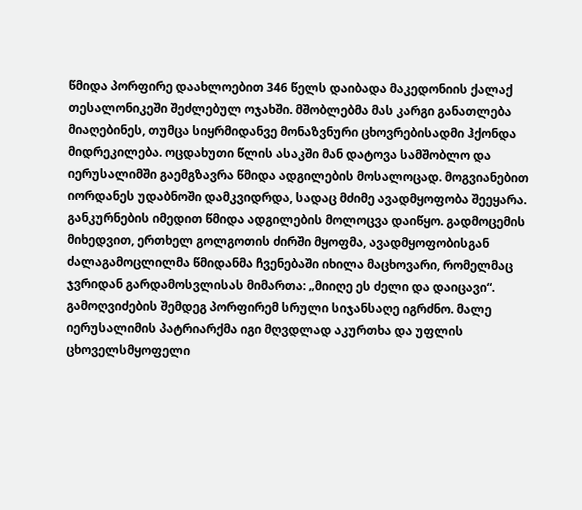წმიდა პორფირე დაახლოებით 346 წელს დაიბადა მაკედონიის ქალაქ თესალონიკეში შეძლებულ ოჯახში. მშობლებმა მას კარგი განათლება მიაღებინეს, თუმცა სიყრმიდანვე მონაზვნური ცხოვრებისადმი ჰქონდა მიდრეკილება. ოცდახუთი წლის ასაკში მან დატოვა სამშობლო და იერუსალიმში გაემგზავრა წმიდა ადგილების მოსალოცად. მოგვიანებით იორდანეს უდაბნოში დამკვიდრდა, სადაც მძიმე ავადმყოფობა შეეყარა.
განკურნების იმედით წმიდა ადგილების მოლოცვა დაიწყო. გადმოცემის მიხედვით, ერთხელ გოლგოთის ძირში მყოფმა, ავადმყოფობისგან ძალაგამოცლილმა წმიდანმა ჩვენებაში იხილა მაცხოვარი, რომელმაც ჯვრიდან გარდამოსვლისას მიმართა: „მიიღე ეს ძელი და დაიცავი“. გამოღვიძების შემდეგ პორფირემ სრული სიჯანსაღე იგრძნო. მალე იერუსალიმის პატრიარქმა იგი მღვდლად აკურთხა და უფლის ცხოველსმყოფელი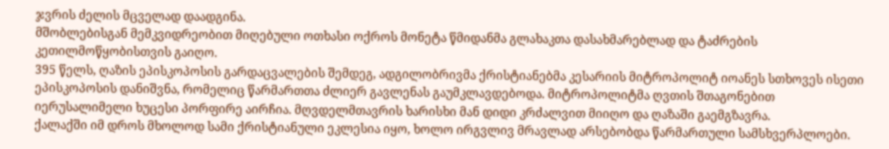ჯვრის ძელის მცველად დაადგინა.
მშობლებისგან მემკვიდრეობით მიღებული ოთხასი ოქროს მონეტა წმიდანმა გლახაკთა დასახმარებლად და ტაძრების კეთილმოწყობისთვის გაიღო.
395 წელს, ღაზის ეპისკოპოსის გარდაცვალების შემდეგ, ადგილობრივმა ქრისტიანებმა კესარიის მიტროპოლიტ იოანეს სთხოვეს ისეთი ეპისკოპოსის დანიშვნა, რომელიც წარმართთა ძლიერ გავლენას გაუმკლავდებოდა. მიტროპოლიტმა ღვთის შთაგონებით იერუსალიმელი ხუცესი პორფირე აირჩია. მღვდელმთავრის ხარისხი მან დიდი კრძალვით მიიღო და ღაზაში გაემგზავრა.
ქალაქში იმ დროს მხოლოდ სამი ქრისტიანული ეკლესია იყო, ხოლო ირგვლივ მრავლად არსებობდა წარმართული სამსხვერპლოები.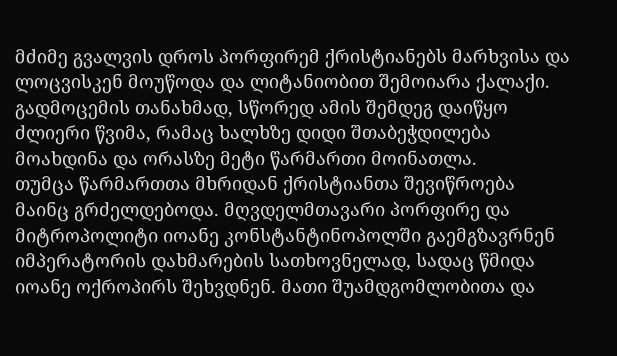მძიმე გვალვის დროს პორფირემ ქრისტიანებს მარხვისა და ლოცვისკენ მოუწოდა და ლიტანიობით შემოიარა ქალაქი. გადმოცემის თანახმად, სწორედ ამის შემდეგ დაიწყო ძლიერი წვიმა, რამაც ხალხზე დიდი შთაბეჭდილება მოახდინა და ორასზე მეტი წარმართი მოინათლა.
თუმცა წარმართთა მხრიდან ქრისტიანთა შევიწროება მაინც გრძელდებოდა. მღვდელმთავარი პორფირე და მიტროპოლიტი იოანე კონსტანტინოპოლში გაემგზავრნენ იმპერატორის დახმარების სათხოვნელად, სადაც წმიდა იოანე ოქროპირს შეხვდნენ. მათი შუამდგომლობითა და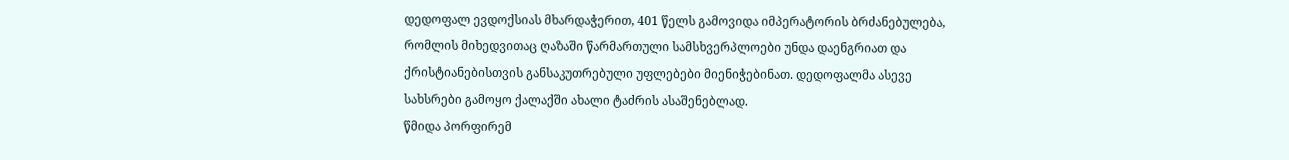დედოფალ ევდოქსიას მხარდაჭერით, 401 წელს გამოვიდა იმპერატორის ბრძანებულება, რომლის მიხედვითაც ღაზაში წარმართული სამსხვერპლოები უნდა დაენგრიათ და ქრისტიანებისთვის განსაკუთრებული უფლებები მიენიჭებინათ. დედოფალმა ასევე სახსრები გამოყო ქალაქში ახალი ტაძრის ასაშენებლად.
წმიდა პორფირემ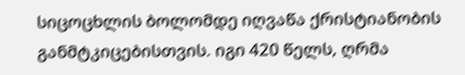სიცოცხლის ბოლომდე იღვაწა ქრისტიანობის განმტკიცებისთვის. იგი 420 წელს, ღრმა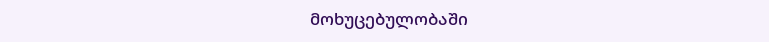მოხუცებულობაში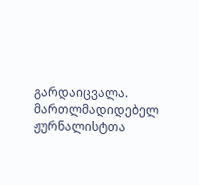გარდაიცვალა.
მართლმადიდებელ ჟურნალისტთა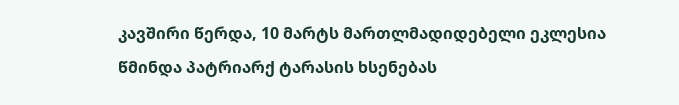კავშირი წერდა, 10 მარტს მართლმადიდებელი ეკლესია წმინდა პატრიარქ ტარასის ხსენებას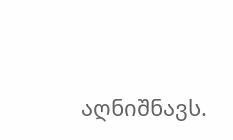აღნიშნავს.